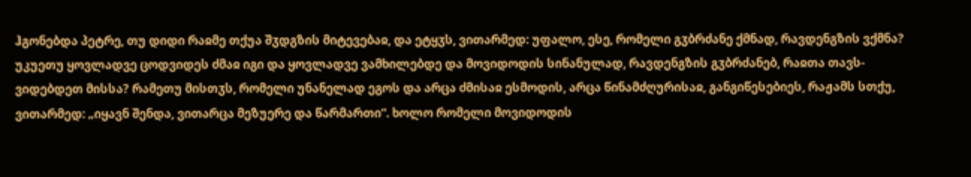ჰგონებდა პეტრე, თუ დიდი რაჲმე თქუა შჳდგზის მიტევებაჲ, და ეტყჳს, ვითარმედ: უფალო, ესე, რომელი გჳბრძანე ქმნად, რავდენგზის ვქმნა? უკუეთუ ყოვლადვე ცოდვიდეს ძმაჲ იგი და ყოვლადვე ვამხილებდე და მოვიდოდის სინანულად, რავდენგზის გჳბრძანებ, რაჲთა თავს-ვიდებდეთ მისსა? რამეთუ მისთჳს, რომელი უნანელად ეგოს და არცა ძმისაჲ ესმოდის, არცა წინამძღურისაჲ, განგიწესებიეს, რაჟამს სთქუ, ვითარმედ: „იყავნ შენდა, ვითარცა მეზუერე და წარმართი“. ხოლო რომელი მოვიდოდის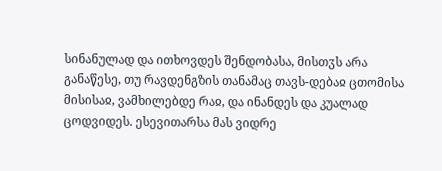სინანულად და ითხოვდეს შენდობასა, მისთჳს არა განაწესე, თუ რავდენგზის თანამაც თავს-დებაჲ ცთომისა მისისაჲ, ვამხილებდე რაჲ, და ინანდეს და კუალად ცოდვიდეს. ესევითარსა მას ვიდრე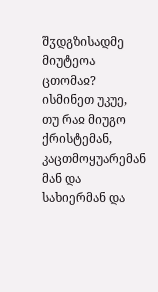შჳდგზისადმე მიუტეოა ცთომაჲ?
ისმინეთ უკუე, თუ რაჲ მიუგო ქრისტემან, კაცთმოყუარემან მან და სახიერმან და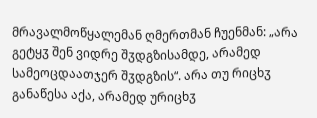მრავალმოწყალემან ღმერთმან ჩუენმან: „არა გეტყჳ შენ ვიდრე შჳდგზისამდე, არამედ სამეოცდაათჯერ შჳდგზის“. არა თუ რიცხჳ განაწესა აქა, არამედ ურიცხჳ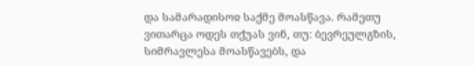და სამარადისოჲ საქმე მოასწავა. რამეთუ ვითარცა ოდეს თქუას ვინ, თუ: ბევრეულგზის, სიმრავლესა მოასწავებს, და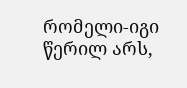რომელი-იგი წერილ არს,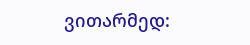ვითარმედ: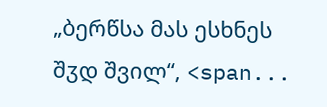„ბერწსა მას ესხნეს შჳდ შვილ“, <span...